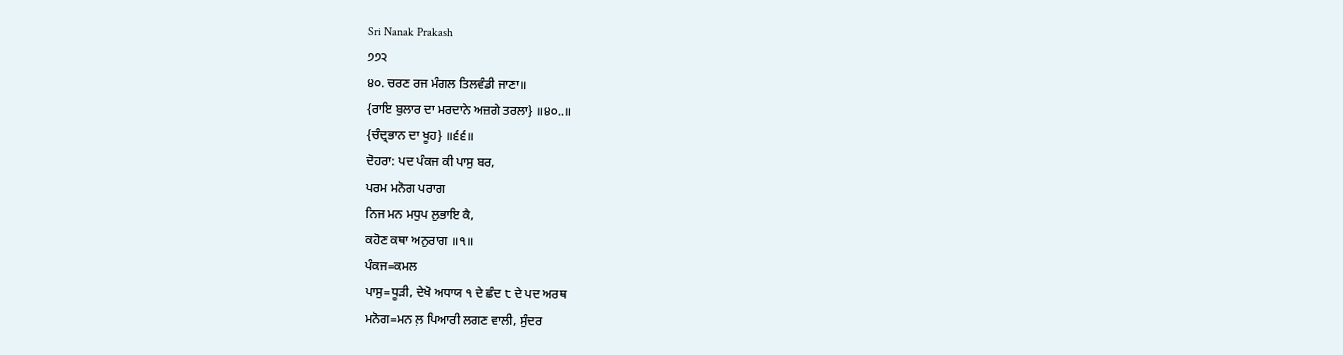Sri Nanak Prakash
੭੭੨
੪੦. ਚਰਣ ਰਜ ਮੰਗਲ ਤਿਲਵੰਡੀ ਜਾਣਾ॥
{ਰਾਇ ਬੁਲਾਰ ਦਾ ਮਰਦਾਨੇ ਅਜ਼ਗੇ ਤਰਲਾ} ॥੪੦..॥
{ਚੰਦ੍ਰਭਾਨ ਦਾ ਖੂਹ} ॥੬੬॥
ਦੋਹਰਾ: ਪਦ ਪੰਕਜ ਕੀ ਪਾਸੁ ਬਰ,
ਪਰਮ ਮਨੋਗ ਪਰਾਗ
ਨਿਜ ਮਨ ਮਧੁਪ ਲੁਭਾਇ ਕੈ,
ਕਹੋਣ ਕਥਾ ਅਨੁਰਾਗ ॥੧॥
ਪੰਕਜ=ਕਮਲ
ਪਾਸੁ=ਧੂੜੀ, ਦੇਖੋ ਅਧਾਯ ੧ ਦੇ ਛੰਦ ੮ ਦੇ ਪਦ ਅਰਥ
ਮਨੋਗ=ਮਨ ਲ਼ ਪਿਆਰੀ ਲਗਣ ਵਾਲੀ, ਸੁੰਦਰ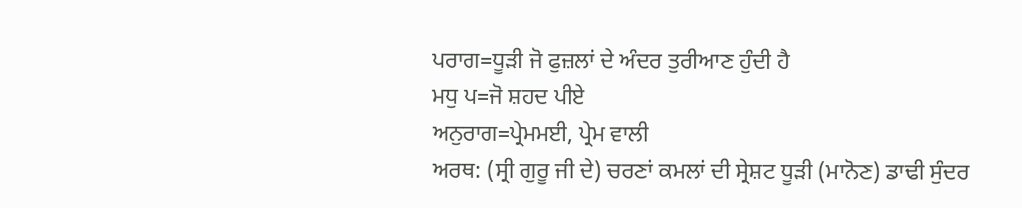ਪਰਾਗ=ਧੂੜੀ ਜੋ ਫੁਜ਼ਲਾਂ ਦੇ ਅੰਦਰ ਤੁਰੀਆਣ ਹੁੰਦੀ ਹੈ
ਮਧੁ ਪ=ਜੋ ਸ਼ਹਦ ਪੀਏ
ਅਨੁਰਾਗ=ਪ੍ਰੇਮਮਈ, ਪ੍ਰੇਮ ਵਾਲੀ
ਅਰਥ: (ਸ੍ਰੀ ਗੁਰੂ ਜੀ ਦੇ) ਚਰਣਾਂ ਕਮਲਾਂ ਦੀ ਸ੍ਰੇਸ਼ਟ ਧੂੜੀ (ਮਾਨੋਣ) ਡਾਢੀ ਸੁੰਦਰ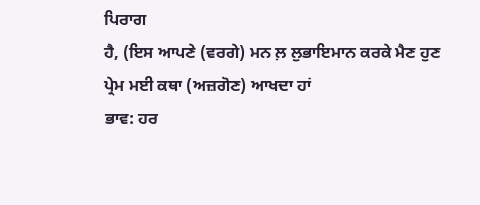ਪਿਰਾਗ
ਹੈ, (ਇਸ ਆਪਣੇ (ਵਰਗੇ) ਮਨ ਲ਼ ਲੁਭਾਇਮਾਨ ਕਰਕੇ ਮੈਣ ਹੁਣ
ਪ੍ਰੇਮ ਮਈ ਕਥਾ (ਅਜ਼ਗੋਣ) ਆਖਦਾ ਹਾਂ
ਭਾਵ: ਹਰ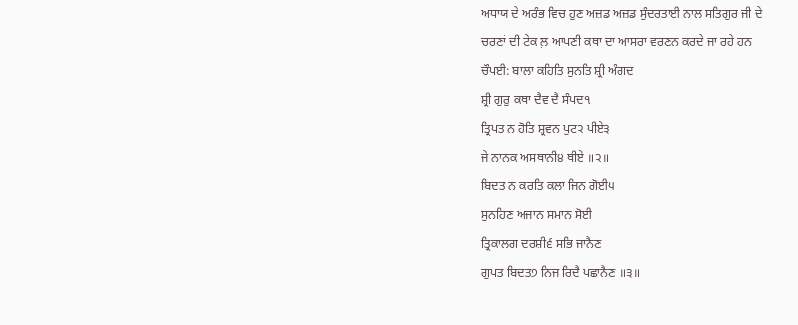ਅਧਾਯ ਦੇ ਅਰੰਭ ਵਿਚ ਹੁਣ ਅਜ਼ਡ ਅਜ਼ਡ ਸੁੰਦਰਤਾਈ ਨਾਲ ਸਤਿਗੁਰ ਜੀ ਦੇ
ਚਰਣਾਂ ਦੀ ਟੇਕ ਲ਼ ਆਪਣੀ ਕਥਾ ਦਾ ਆਸਰਾ ਵਰਣਨ ਕਰਦੇ ਜਾ ਰਹੇ ਹਨ
ਚੌਪਈ: ਬਾਲਾ ਕਹਿਤਿ ਸੁਨਤਿ ਸ਼੍ਰੀ ਅੰਗਦ
ਸ਼੍ਰੀ ਗੁਰੁ ਕਥਾ ਦੈਵ ਦੈ ਸੰਪਦ੧
ਤ੍ਰਿਪਤ ਨ ਹੋਤਿ ਸ਼੍ਰਵਨ ਪੁਟ੨ ਪੀਏ੩
ਜੇ ਨਾਨਕ ਅਸਥਾਨੀ੪ ਥੀਏ ॥੨॥
ਬਿਦਤ ਨ ਕਰਤਿ ਕਲਾ ਜਿਨ ਗੋਈ੫
ਸੁਨਹਿਣ ਅਜਾਨ ਸਮਾਨ ਸੋਈ
ਤ੍ਰਿਕਾਲਗ ਦਰਸ਼ੀ੬ ਸਭਿ ਜਾਨੈਣ
ਗੁਪਤ ਬਿਦਤ੭ ਨਿਜ ਰਿਦੈ ਪਛਾਨੈਣ ॥੩॥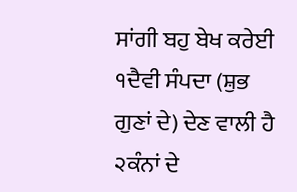ਸਾਂਗੀ ਬਹੁ ਬੇਖ ਕਰੇਈ
੧ਦੈਵੀ ਸੰਪਦਾ (ਸ਼ੁਭ ਗੁਣਾਂ ਦੇ) ਦੇਣ ਵਾਲੀ ਹੈ
੨ਕੰਨਾਂ ਦੇ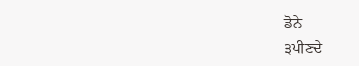ਡੋਨੇ
੩ਪੀਣਦੇ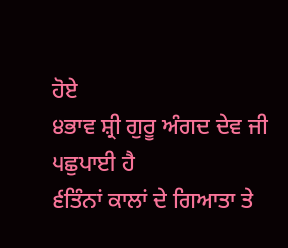ਹੋਏ
੪ਭਾਵ ਸ਼੍ਰੀ ਗੁਰੂ ਅੰਗਦ ਦੇਵ ਜੀ
੫ਛੁਪਾਈ ਹੈ
੬ਤਿੰਨਾਂ ਕਾਲਾਂ ਦੇ ਗਿਆਤਾ ਤੇ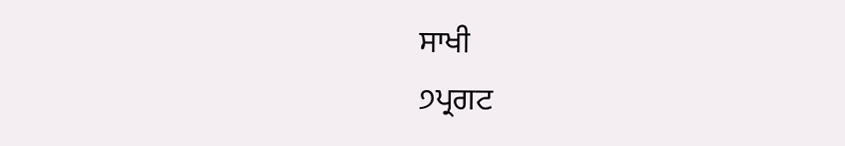ਸਾਖੀ
੭ਪ੍ਰਗਟ